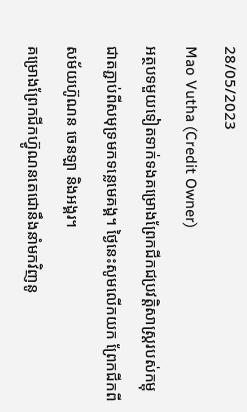28/05/2023
Mao Vutha (Credit Owner)
អត្ថបទមួយទៀតទាក់ទងគម្រោងព្រែកជីកជប្រវត្តិសាស្រ្តរបស់កម្ពុជាតភ្ជាប់ពីសមុទ្រមកទន្លេមេគង្គ។ ថ្ងៃនេះសូមលើកយក ព្រែកជីកពីសម័យហ៊ូណន ចេនឡា និងអង្គរ។
គម្រោងព្រែកជីកហ៊្វូណនតេជោនឹងនាំមកវិញនូ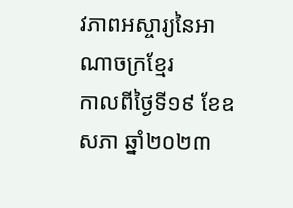វភាពអស្ចារ្យនៃអាណាចក្រខ្មែរ
កាលពីថ្ងៃទី១៩ ខែឧសភា ឆ្នាំ២០២៣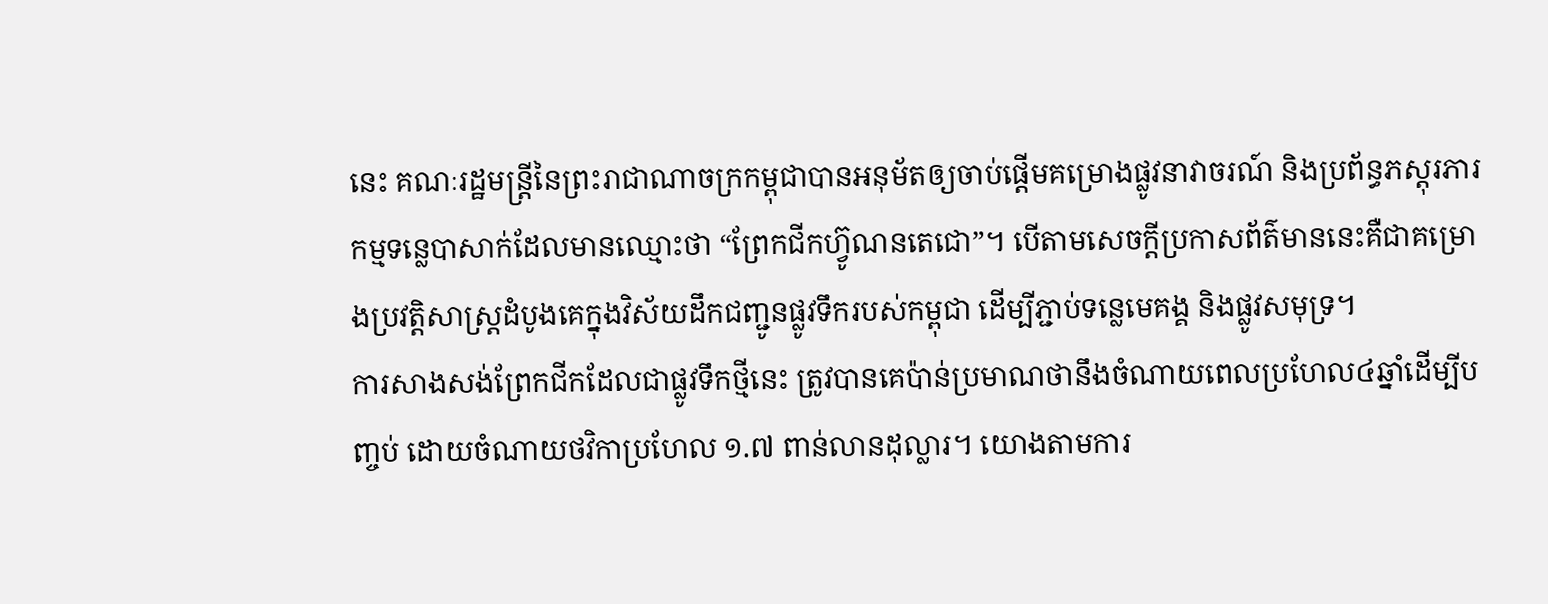នេះ គណៈរដ្ឋមន្រ្តីនៃព្រះរាជាណាចក្រកម្ពុជាបានអនុម័តឲ្យចាប់ផ្តើមគម្រោងផ្លូវនាវាចរណ៍ និងប្រព័ន្ធភស្តុរភារកម្មទន្លេបាសាក់ដែលមានឈ្មោះថា “ព្រែកជីកហ៊្វូណនតេជោ”។ បើតាមសេចក្តីប្រកាសព័ត៌មាននេះគឺជាគម្រោងប្រវត្តិសាស្ត្រដំបូងគេក្នុងវិស័យដឹកជញ្ជូនផ្លូវទឹករបស់កម្ពុជា ដើម្បីភ្ជាប់ទន្លេមេគង្គ និងផ្លូវសមុទ្រ។
ការសាងសង់ព្រែកជីកដែលជាផ្លូវទឹកថ្មីនេះ ត្រូវបានគេប៉ាន់ប្រមាណថានឹងចំណាយពេលប្រហែល៤ឆ្នាំដើម្បីបញ្ចប់ ដោយចំណាយថវិកាប្រហែល ១.៧ ពាន់លានដុល្លារ។ យោងតាមការ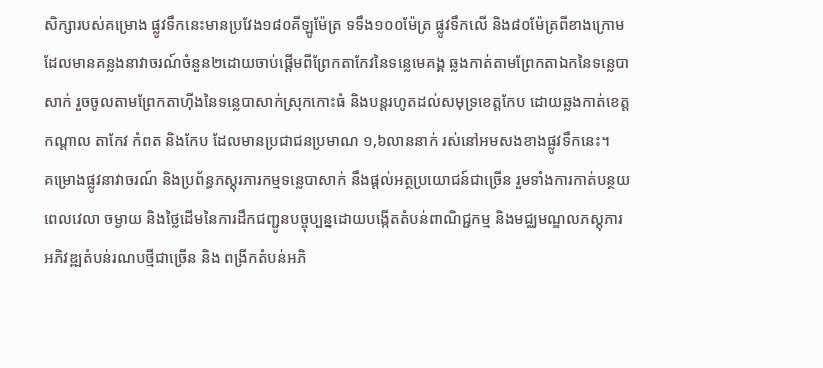សិក្សារបស់គម្រោង ផ្លូវទឹកនេះមានប្រវែង១៨០គីឡូម៉ែត្រ ទទឹង១០០ម៉ែត្រ ផ្លូវទឹកលើ និង៨០ម៉ែត្រពីខាងក្រោមដែលមានគន្លងនាវាចរណ៍ចំនួន២ដោយចាប់ផ្តើមពីព្រែកតាកែវនៃទន្លេមេគង្គ ឆ្លងកាត់តាមព្រែកតាឯកនៃទន្លេបាសាក់ រួចចូលតាមព្រែកតាហ៊ីងនៃទន្លេបាសាក់ស្រុកកោះធំ និងបន្តរហូតដល់សមុទ្រខេត្តកែប ដោយឆ្លងកាត់ខេត្តកណ្តាល តាកែវ កំពត និងកែប ដែលមានប្រជាជនប្រមាណ ១,៦លាននាក់ រស់នៅអមសងខាងផ្លូវទឹកនេះ។
គម្រោងផ្លូវនាវាចរណ៍ និងប្រព័ន្ធភស្តុរភារកម្មទន្លេបាសាក់ នឹងផ្តល់អត្ថប្រយោជន៍ជាច្រើន រួមទាំងការកាត់បន្ថយពេលវេលា ចម្ងាយ និងថ្លៃដើមនៃការដឹកជញ្ជូនបច្ចុប្បន្នដោយបង្កើតតំបន់ពាណិជ្ជកម្ម និងមជ្ឈមណ្ឌលភស្តុភារ អភិវឌ្ឍតំបន់រណបថ្មីជាច្រើន និង ពង្រីកតំបន់អភិ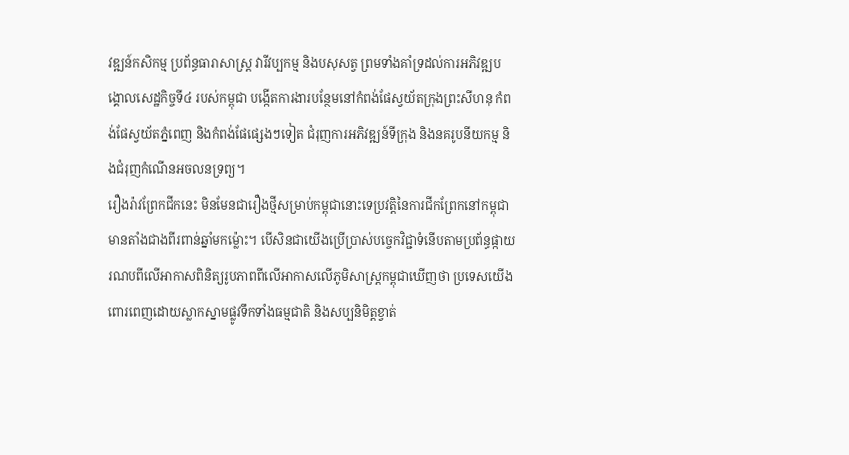វឌ្ឍន៍កសិកម្ម ប្រព័ន្ធធារាសាស្រ្ត វារីវប្បកម្ម និងបសុសត្វ ព្រមទាំងគាំទ្រដល់ការអភិវឌ្ឍបង្គោលសេដ្ឋកិច្ចទី៤ របស់កម្ពុជា បង្កើតការងារបន្ថែមនៅកំពង់ផែស្វយ័តក្រុងព្រះសីហនុ កំពង់ផែស្វយ័តភ្នំពេញ និងកំពង់ផែផ្សេងៗទៀត ជំរុញការអភិវឌ្ឍន៍ទីក្រុង និងនគរូបនីយកម្ម និងជំរុញកំណើនអចលនទ្រព្យ។
រឿងរ៉ាវព្រែកជីកនេះ មិនមែនជារឿងថ្មីសម្រាប់កម្ពុជានោះទេប្រវត្តិនៃការជីកព្រែកនៅកម្ពុជាមានតាំងជាងពីរពាន់ឆ្នាំមកម៉្លោះ។ បើសិនជាយើងប្រើប្រាស់បច្ចេកវិជ្ជាទំនើបតាមប្រព័ន្ធផ្កាយរណបពីលើអាកាសពិនិត្យរូបភាពពីលើអាកាសលើភូមិសាស្រ្តកម្ពុជាឃើញថា ប្រទេសយើងពោរពេញដោយស្លាកស្នាមផ្លូវទឹកទាំងធម្មជាតិ និងសប្បនិមិត្តខ្វាត់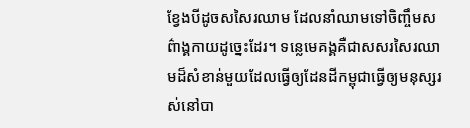ខ្វែងបីដូចសសៃរឈាម ដែលនាំឈាមទៅចិញ្ចឹមសព៌ាង្គកាយដូច្នេះដែរ។ ទន្លេមេគង្គគឺជាសសរសៃរឈាមដ៏សំខាន់មួយដែលធ្វើឲ្យដែនដីកម្ពុជាធ្វើឲ្យមនុស្សរស់នៅបា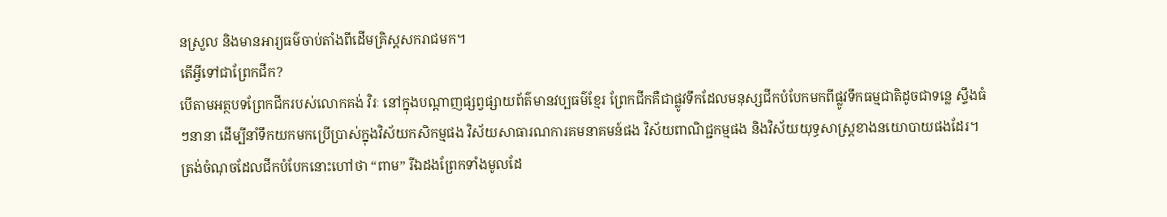នស្រួល និងមានអារ្យធម៌ចាប់តាំងពីដើមគ្រិស្តសករាជមក។
តើអ្វីទៅជាព្រែកជីក?
បើតាមអត្ថបទព្រែកជីករបស់លោកគង់ វិរៈ នៅក្នុងបណ្តាញផ្សព្វផ្សាយព័ត៌មានវប្បធម៌ខ្មែរ ព្រែកជីកគឺជាផ្លូវទឹកដែលមនុស្សជីកបំបែកមកពីផ្លូវទឹកធម្មជាតិដូចជាទន្លេ ស្ទឹងធំៗនានា ដើម្បីនាំទឹកយកមកប្រើប្រាស់ក្នុងវិស័យកសិកម្មផង វិស័យសាធារណការគមនាគមន៍ផង វិស័យពាណិជ្ជកម្មផង និងវិស័យយុទ្ធសាស្រ្តខាងនយោបាយផងដែរ។ ត្រង់ចំណុចដែលជីកបំបែកនោះហៅថា “ពាម” រីឯដងព្រែកទាំងមូលដែ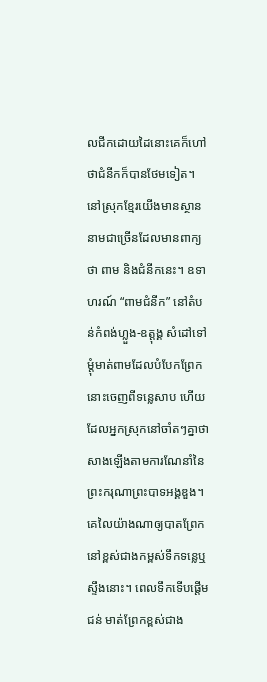លជីកដោយដៃនោះគេក៏ហៅថាជំនីកក៏បានថែមទៀត។ នៅស្រុកខ្មែរយើងមានស្ថាននាមជាច្រើនដែលមានពាក្យថា ពាម និងជំនីកនេះ។ ឧទាហរណ៍ “ពាមជំនីក” នៅតំបន់កំពង់ហ្លួង-ឧត្តុង្គ សំដៅទៅម្តុំមាត់ពាមដែលបំបែកព្រែកនោះចេញពីទន្លេសាប ហើយដែលអ្នកស្រុកនៅចាំតៗគ្នាថា សាងឡើងតាមការណែនាំនៃព្រះករុណាព្រះបាទអង្គឌួង។
គេលៃយ៉ាងណាឲ្យបាតព្រែកនៅខ្ពស់ជាងកម្ពស់ទឹកទន្លេឬស្ទឹងនោះ។ ពេលទឹកទើបផ្តើមជន់ មាត់ព្រែកខ្ពស់ជាង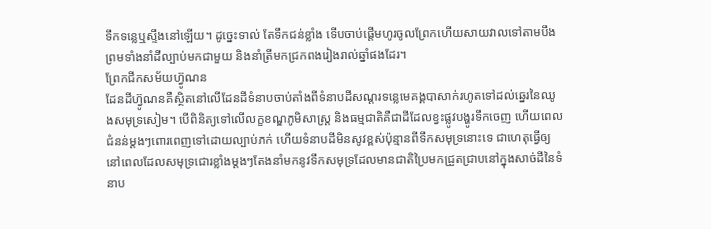ទឹកទន្លេឬស្ទឹងនៅឡើយ។ ដូច្នេះទាល់ តែទឹកជន់ខ្លាំង ទើបចាប់ផ្តើមហូរចូលព្រែកហើយសាយវាលទៅតាមបឹង ព្រមទាំងនាំដីល្បាប់មកជាមួយ និងនាំត្រីមកជ្រកពងរៀងរាល់ឆ្នាំផងដែរ។
ព្រែកជីកសម័យហ៊្វូណន
ដែនដីហ៊្វូណនគឺស្ថិតនៅលើដែនដីទំនាបចាប់តាំងពីទំនាបដីសណ្តរទន្លេមេគង្គបាសាក់រហូតទៅដល់ឆ្នេរនៃឈូងសមុទ្រសៀម។ បើពិនិត្យទៅលើលក្ខខណ្ឌភូមិសាស្រ្ត និងធម្មជាតិគឺជាដីដែលខ្វះផ្លូវបង្ហូរទឹកចេញ ហើយពេលជំនន់ម្តងៗពោរពេញទៅដោយល្បាប់ភក់ ហើយទំនាបដីមិនសូវខ្ពស់ប៉ុន្មានពីទឹកសមុទ្រនោះទេ ជាហេតុធ្វើឲ្យនៅពេលដែលសមុទ្រជោរខ្លាំងម្តងៗតែងនាំមកនូវទឹកសមុទ្រដែលមានជាតិប្រៃមកជ្រួតជ្រាបនៅក្នុងសាច់ដីនៃទំនាប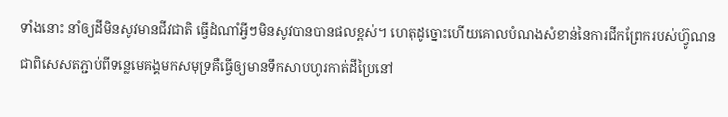ទាំងនោះ នាំឲ្យដីមិនសូវមានជីវជាតិ ធ្វើដំណាំអ្វីៗមិនសូវបានបានផលខ្ពស់។ ហេតុដូច្នោះហើយគោលបំណងសំខាន់នៃការជីកព្រែករបស់ហ៊្វូណនជាពិសេសតភ្ជាប់ពីទន្លេមេគង្គមកសមុទ្រគឺធ្វើឲ្យមានទឹកសាបហូរកាត់ដីប្រៃនៅ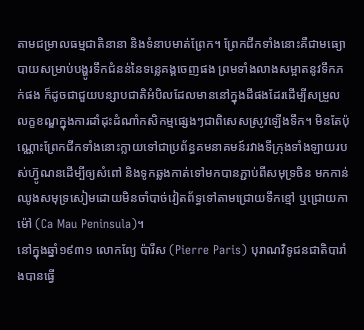តាមជម្រាលធម្មជាតិនានា និងទំនាបមាត់ព្រែក។ ព្រែកជីកទាំងនោះគឺជាមធ្យោបាយសម្រាប់បង្ហូរទឹកជំនន់នៃទន្លេគង្គចេញផង ព្រមទាំងលាងសម្អាតនូវទឹកភក់ផង ក៏ដូចជាជួយបន្សាបជាតិអំបិលដែលមាននៅក្នុងដីផងដែរដើម្បីសម្រួលលក្ខខណ្ឌក្នុងការដាំដុះដំណាំកសិកម្មផ្សេងៗជាពិសេសស្រូវឡើងទឹក។ មិនតែប៉ុណ្ណោះព្រែកជីកទាំងនោះក្លាយទៅជាប្រព័ន្ធគមនាគមន៍រវាងទីក្រុងទាំងឡាយរបស់ហ៊្វូណនដើម្បីឲ្យសំពៅ និងទូកឆ្លងកាត់ទៅមកបានភ្ជាប់ពីសមុទ្រចិន មកកាន់ឈូងសមុទ្រសៀមដោយមិនចាំបាច់វៀតព័ទ្ធទៅតាមជ្រោយទឹកខ្មៅ ឬជ្រោយកាម៉ៅ (Ca Mau Peninsula)។
នៅក្នុងឆ្នាំ១៩៣១ លោកព្យែ ប៉ារីស (Pierre Paris) បុរាណវិទូជនជាតិបារាំងបានធ្វើ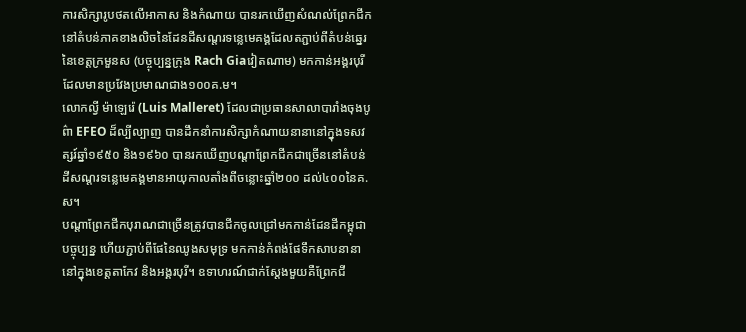ការសិក្សារូបថតលើអាកាស និងកំណាយ បានរកឃើញសំណល់ព្រែកជីកនៅតំបន់ភាគខាងលិចនៃដែនដីសណ្តរទន្លេមេគង្គដែលតភ្ជាប់ពីតំបន់ឆ្នេរនៃខេត្តក្រមួនស (បច្ចុប្បន្នក្រុង Rach Giaវៀតណាម) មកកាន់អង្គរបុរីដែលមានប្រវែងប្រមាណជាង១០០គ.ម។
លោកល្វី ម៉ាឡេរ៉េ (Luis Malleret) ដែលជាប្រធានសាលាបារាំងចុងបូព៌ា EFEO ដ៏ល្បីល្បាញ បានដឹកនាំការសិក្សាកំណាយនានានៅក្នុងទសវត្សរ៍ឆ្នាំ១៩៥០ និង១៩៦០ បានរកឃើញបណ្តាព្រែកជីកជាច្រើននៅតំបន់ដីសណ្តរទន្លេមេគង្គមានអាយុកាលតាំងពីចន្លោះឆ្នាំ២០០ ដល់៤០០នៃគ.ស។
បណ្តាព្រែកជីកបុរាណជាច្រើនត្រូវបានជីកចូលជ្រៅមកកាន់ដែនដីកម្ពុជាបច្ចុប្បន្ន ហើយភ្ជាប់ពីផែនៃឈូងសមុទ្រ មកកាន់កំពង់ផែទឹកសាបនានានៅក្នុងខេត្តតាកែវ និងអង្គរបុរី។ ឧទាហរណ៍ជាក់ស្តែងមួយគឺព្រែកជី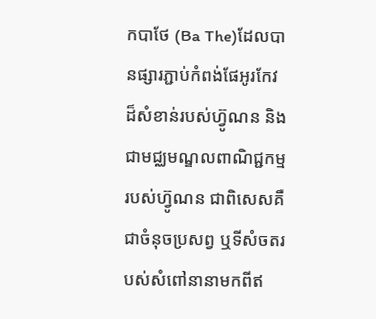កបាថែ (Ba The)ដែលបានផ្សារភ្ជាប់កំពង់ផែអូរកែវដ៏សំខាន់របស់ហ៊្វូណន និងជាមជ្ឈមណ្ឌលពាណិជ្ជកម្មរបស់ហ៊្វូណន ជាពិសេសគឺជាចំនុចប្រសព្វ ឬទីសំចតរបស់សំពៅនានាមកពីឥ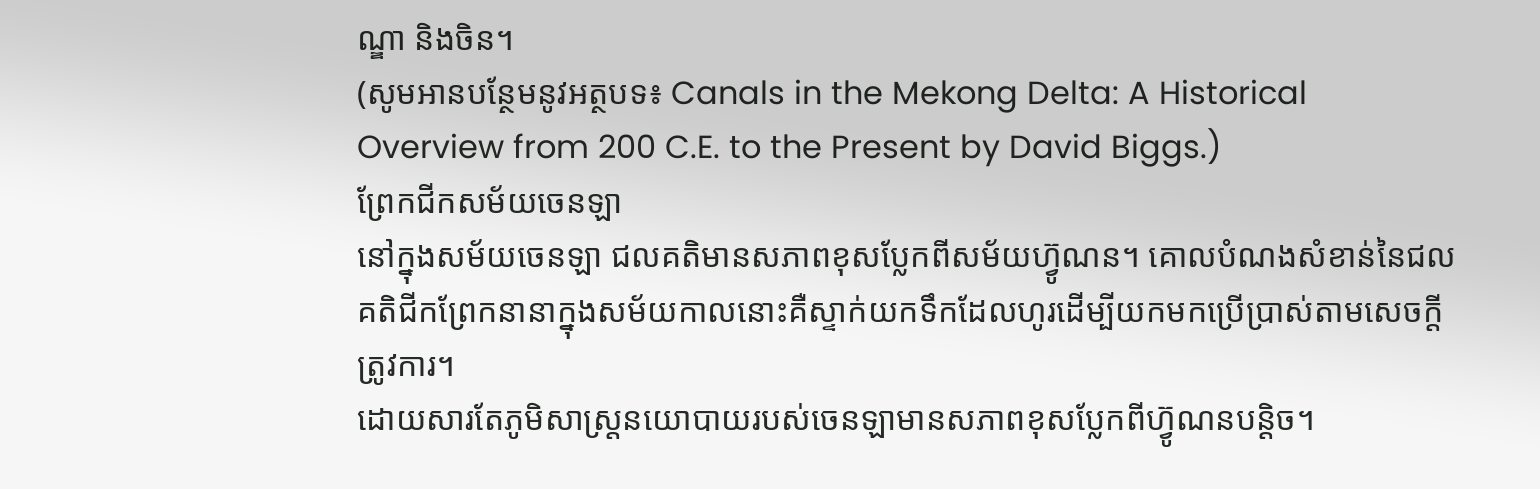ណ្ឌា និងចិន។
(សូមអានបន្ថែមនូវអត្ថបទ៖ Canals in the Mekong Delta: A Historical Overview from 200 C.E. to the Present by David Biggs.)
ព្រែកជីកសម័យចេនឡា
នៅក្នុងសម័យចេនឡា ជលគតិមានសភាពខុសប្លែកពីសម័យហ៊្វូណន។ គោលបំណងសំខាន់នៃជលគតិជីកព្រែកនានាក្នុងសម័យកាលនោះគឺស្ទាក់យកទឹកដែលហូរដើម្បីយកមកប្រើប្រាស់តាមសេចក្តីត្រូវការ។
ដោយសារតែភូមិសាស្រ្តនយោបាយរបស់ចេនឡាមានសភាពខុសប្លែកពីហ៊្វូណនបន្តិច។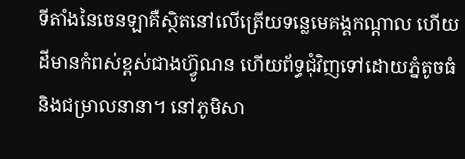ទីតាំងនៃចេនឡាគឺស្ថិតនៅលើត្រើយទន្លេមេគង្គកណ្តាល ហើយដីមានកំពស់ខ្ពស់ជាងហ៊្វូណន ហើយព័ទ្ធជុំវិញទៅដោយភ្នំតូចធំ និងជម្រាលនានា។ នៅភូមិសា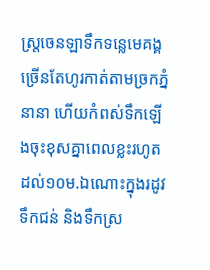ស្រ្តចេនឡាទឹកទន្លេមេគង្គច្រើនតែហូរកាត់តាមច្រកភ្នំនានា ហើយកំពស់ទឹកឡើងចុះខុសគ្នាពេលខ្លះរហូតដល់១០ម.ឯណោះក្នុងរដូវទឹកជន់ និងទឹកស្រ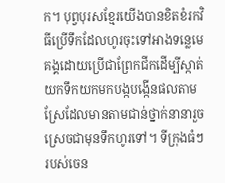ក។ បុព្វបុរសខ្មែរយើងបានខិតខំរកវិធីប្រើទឹកដែលហូរចុះទៅអាងទន្លេមេគង្គដោយប្រើជាព្រែកជីកដើម្បីស្កាត់យកទឹកយកមកបង្កបង្កើនផលតាមស្រែដែលមានតាមជាន់ថ្នាក់នានារួចស្រេចជាមុនទឹកហូរទៅ។ ទីក្រុងធំៗរបស់ចេន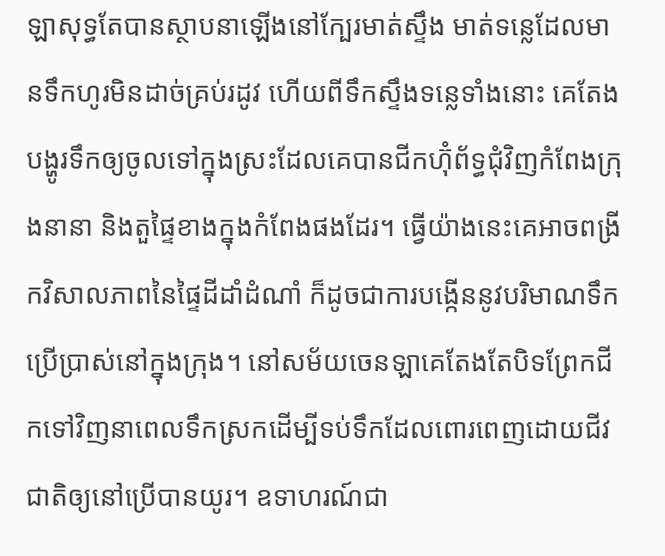ឡាសុទ្ធតែបានស្ថាបនាឡើងនៅក្បែរមាត់ស្ទឹង មាត់ទន្លេដែលមានទឹកហូរមិនដាច់គ្រប់រដូវ ហើយពីទឹកស្ទឹងទន្លេទាំងនោះ គេតែងបង្ហូរទឹកឲ្យចូលទៅក្នុងស្រះដែលគេបានជីកហ៊ុំព័ទ្ធជុំវិញកំពែងក្រុងនានា និងតួផ្ទៃខាងក្នុងកំពែងផងដែរ។ ធ្វើយ៉ាងនេះគេអាចពង្រីកវិសាលភាពនៃផ្ទៃដីដាំដំណាំ ក៏ដូចជាការបង្កើននូវបរិមាណទឹកប្រើប្រាស់នៅក្នុងក្រុង។ នៅសម័យចេនឡាគេតែងតែបិទព្រែកជីកទៅវិញនាពេលទឹកស្រកដើម្បីទប់ទឹកដែលពោរពេញដោយជីវជាតិឲ្យនៅប្រើបានយូរ។ ឧទាហរណ៍ជា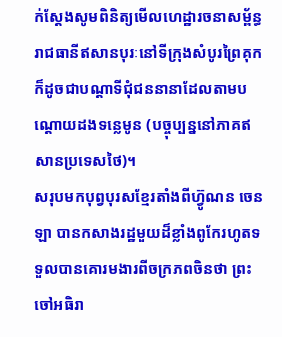ក់ស្តែងសូមពិនិត្យមើលហេដ្ឋារចនាសម្ព័ន្ធរាជធានីឥសានបុរៈនៅទីក្រុងសំបូរព្រៃគុក ក៏ដូចជាបណ្តាទីជុំជននានាដែលតាមបណ្តោយដងទន្លេមូន (បច្ចុប្បន្ននៅភាគឥសានប្រទេសថៃ)។
សរុបមកបុព្វបុរសខ្មែរតាំងពីហ៊្វូណន ចេនឡា បានកសាងរដ្ឋមួយដ៏ខ្លាំងពូកែរហូតទទួលបានគោរមងារពីចក្រភពចិនថា ព្រះចៅអធិរា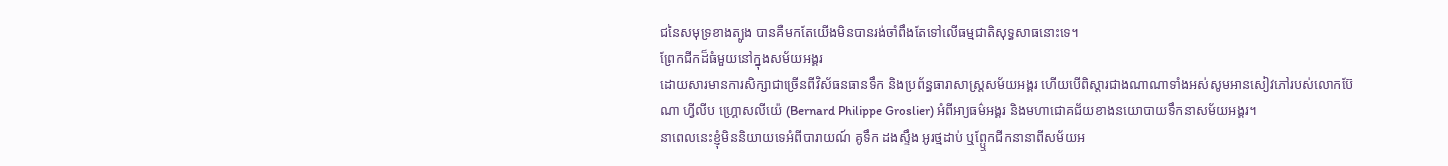ជនៃសមុទ្រខាងត្បូង បានគឺមកតែយើងមិនបានរង់ចាំពឹងតែទៅលើធម្មជាតិសុទ្ធសាធនោះទេ។
ព្រែកជីកដ៏ធំមួយនៅក្នុងសម័យអង្គរ
ដោយសារមានការសិក្សាជាច្រើនពីវិស័ធនធានទឹក និងប្រព័ន្ធធារាសាស្រ្តសម័យអង្គរ ហើយបើពិស្តារជាងណាណាទាំងអស់សូមអានសៀវភៅរបស់លោកប៊ែណា ហ្វីលីប ហ្គ្រោសលីយ៉េ (Bernard Philippe Groslier) អំពីអា្យធម៌អង្គរ និងមហាជោគជ័យខាងនយោបាយទឹកនាសម័យអង្គរ។
នាពេលនេះខ្ញុំមិននិយាយទេអំពីបារាយណ៍ គូទឹក ដងស្ទឹង អូរថ្មដាប់ ឬព្ឬែកជីកនានាពីសម័យអ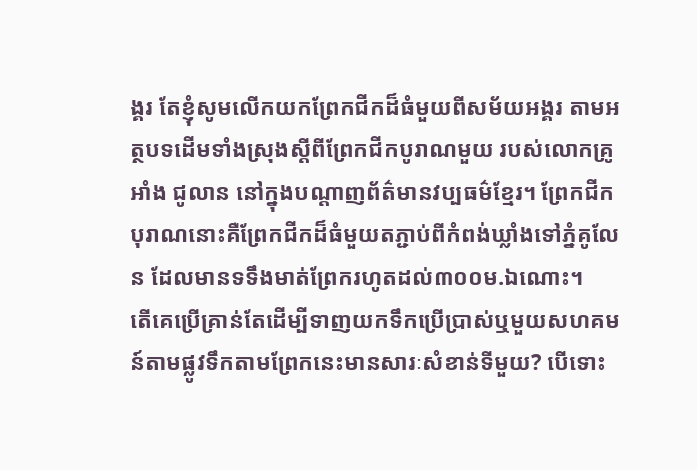ង្គរ តែខ្ញុំសូមលើកយកព្រែកជីកដ៏ធំមួយពីសម័យអង្គរ តាមអត្ថបទដើមទាំងស្រុងស្តីពីព្រែកជីកបូរាណមួយ របស់លោកគ្រូ អាំង ជូលាន នៅក្នុងបណ្តាញព័ត៌មានវប្បធម៌ខ្មែរ។ ព្រែកជីកបុរាណនោះគឺព្រែកជីកដ៏ធំមួយតភ្ជាប់ពីកំពង់ឃ្លាំងទៅភ្នំគូលែន ដែលមានទទឹងមាត់ព្រែករហូតដល់៣០០ម.ឯណោះ។
តើគេប្រើគ្រាន់តែដើម្បីទាញយកទឹកប្រើប្រាស់ឬមួយសហគមន៍តាមផ្លូវទឹកតាមព្រែកនេះមានសារៈសំខាន់ទីមួយ? បើទោះ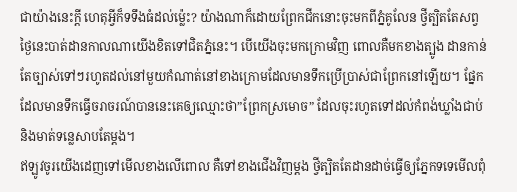ជាយ៉ាងនេះក្ដី ហេតុអ្វីក៏ទទឹងធំដល់ម្ល៉េះ? យ៉ាងណាក៏ដោយព្រែកជីកនោះចុះមកពីភ្នំគូលែន ថ្វីត្បិតតែសព្វថ្ងៃនេះបាត់ដានកាលណាយើងខិតទៅជិតភ្នំនេះ។ បើយើងចុះមកក្រោមវិញ ពោលគឺមកខាងត្បូង ដានកាន់តែច្បាស់ទៅៗរហូតដល់នៅមួយកំណាត់នៅខាងក្រោមដែលមានទឹកប្រើប្រាស់ជាព្រែកនៅឡើយ។ ផ្នែកដែលមានទឹកធ្វើចរាចរណ៍បាននេះគេឲ្យឈ្មោះថា”ព្រែកស្រមោច” ដែលចុះរហូតទៅដល់កំពង់ឃ្លាំងជាប់និងមាត់ទន្លេសាបតែម្ដង។
ឥឡូវចូរយើងដេញទៅមើលខាងលើពោល គឺទៅខាងជើងវិញម្តង ថ្វីត្បិតតែដានដាច់ធ្វើឲ្យភ្នែកទទេមើលពុំ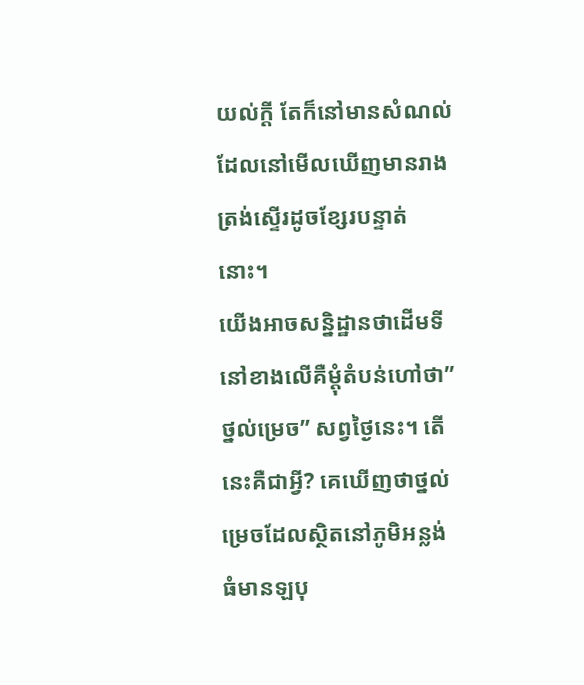យល់ក្ដី តែក៏នៅមានសំណល់ដែលនៅមើលឃើញមានរាងត្រង់ស្ទើរដូចខ្សែរបន្ទាត់នោះ។
យើងអាចសន្និដ្ឋានថាដើមទីនៅខាងលើគឺម្ដុំតំបន់ហៅថា”ថ្នល់ម្រេច” សព្វថ្ងៃនេះ។ តើនេះគឺជាអ្វី? គេឃើញថាថ្នល់ម្រេចដែលស្ថិតនៅភូមិអន្លង់ធំមានឡបុ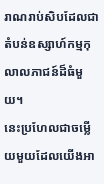រាណរាប់សិបដែលជាតំបន់ឧស្សាហ៍កម្មកុលាលភាជន៍ដ៏ធំមួយ។
នេះប្រហែលជាចម្លើយមួយដែលយើងអា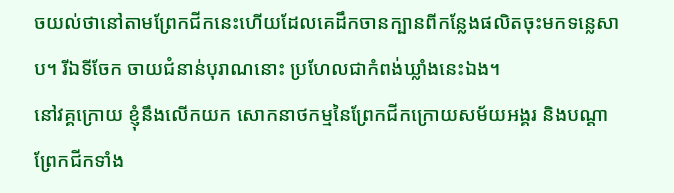ចយល់ថានៅតាមព្រែកជីកនេះហើយដែលគេដឹកចានក្បានពីកន្លែងផលិតចុះមកទន្លេសាប។ រីឯទីចែក ចាយជំនាន់បុរាណនោះ ប្រហែលជាកំពង់ឃ្លាំងនេះឯង។
នៅវគ្គក្រោយ ខ្ញុំនឹងលើកយក សោកនាថកម្មនៃព្រែកជីកក្រោយសម័យអង្គរ និងបណ្តាព្រែកជីកទាំង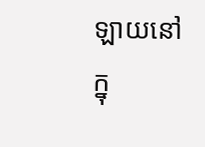ឡាយនៅក្នុ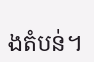ងតំបន់។